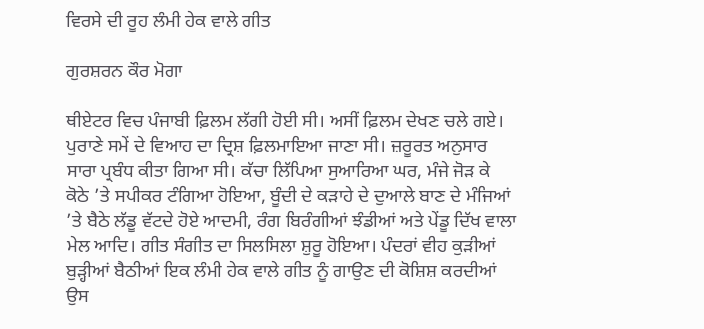ਵਿਰਸੇ ਦੀ ਰੂਹ ਲੰਮੀ ਹੇਕ ਵਾਲੇ ਗੀਤ

ਗੁਰਸ਼ਰਨ ਕੌਰ ਮੋਗਾ

ਥੀਏਟਰ ਵਿਚ ਪੰਜਾਬੀ ਫ਼ਿਲਮ ਲੱਗੀ ਹੋਈ ਸੀ। ਅਸੀਂ ਫ਼ਿਲਮ ਦੇਖਣ ਚਲੇ ਗਏ। ਪੁਰਾਣੇ ਸਮੇਂ ਦੇ ਵਿਆਹ ਦਾ ਦ੍ਰਿਸ਼ ਫ਼ਿਲਮਾਇਆ ਜਾਣਾ ਸੀ। ਜ਼ਰੂਰਤ ਅਨੁਸਾਰ ਸਾਰਾ ਪ੍ਰਬੰਧ ਕੀਤਾ ਗਿਆ ਸੀ। ਕੱਚਾ ਲਿੱਪਿਆ ਸੁਆਰਿਆ ਘਰ, ਮੰਜੇ ਜੋੜ ਕੇ ਕੋਠੇ ’ਤੇ ਸਪੀਕਰ ਟੰਗਿਆ ਹੋਇਆ, ਬੂੰਦੀ ਦੇ ਕੜਾਹੇ ਦੇ ਦੁਆਲੇ ਬਾਣ ਦੇ ਮੰਜਿਆਂ ’ਤੇ ਬੈਠੇ ਲੱਡੂ ਵੱਟਦੇ ਹੋਏ ਆਦਮੀ, ਰੰਗ ਬਿਰੰਗੀਆਂ ਝੰਡੀਆਂ ਅਤੇ ਪੇਂਡੂ ਦਿੱਖ ਵਾਲਾ ਮੇਲ ਆਦਿ। ਗੀਤ ਸੰਗੀਤ ਦਾ ਸਿਲਸਿਲਾ ਸ਼ੁਰੂ ਹੋਇਆ। ਪੰਦਰਾਂ ਵੀਹ ਕੁੜੀਆਂ ਬੁੜ੍ਹੀਆਂ ਬੈਠੀਆਂ ਇਕ ਲੰਮੀ ਹੇਕ ਵਾਲੇ ਗੀਤ ਨੂੰ ਗਾਉਣ ਦੀ ਕੋਸ਼ਿਸ਼ ਕਰਦੀਆਂ ਉਸ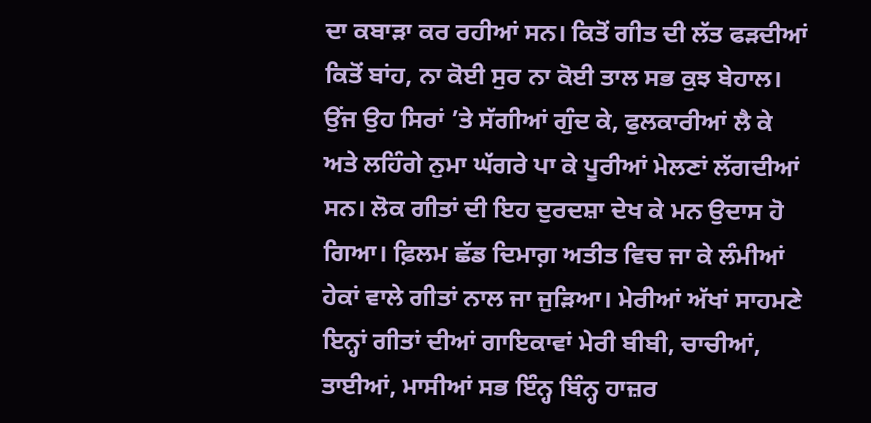ਦਾ ਕਬਾੜਾ ਕਰ ਰਹੀਆਂ ਸਨ। ਕਿਤੋਂ ਗੀਤ ਦੀ ਲੱਤ ਫੜਦੀਆਂ ਕਿਤੋਂ ਬਾਂਹ, ਨਾ ਕੋਈ ਸੁਰ ਨਾ ਕੋਈ ਤਾਲ ਸਭ ਕੁਝ ਬੇਹਾਲ। ਉਂਜ ਉਹ ਸਿਰਾਂ ’ਤੇ ਸੱਗੀਆਂ ਗੁੰਦ ਕੇ, ਫੁਲਕਾਰੀਆਂ ਲੈ ਕੇ ਅਤੇ ਲਹਿੰਗੇ ਨੁਮਾ ਘੱਗਰੇ ਪਾ ਕੇ ਪੂਰੀਆਂ ਮੇਲਣਾਂ ਲੱਗਦੀਆਂ ਸਨ। ਲੋਕ ਗੀਤਾਂ ਦੀ ਇਹ ਦੁਰਦਸ਼ਾ ਦੇਖ ਕੇ ਮਨ ਉਦਾਸ ਹੋ ਗਿਆ। ਫ਼ਿਲਮ ਛੱਡ ਦਿਮਾਗ਼ ਅਤੀਤ ਵਿਚ ਜਾ ਕੇ ਲੰਮੀਆਂ ਹੇਕਾਂ ਵਾਲੇ ਗੀਤਾਂ ਨਾਲ ਜਾ ਜੁੜਿਆ। ਮੇਰੀਆਂ ਅੱਖਾਂ ਸਾਹਮਣੇ ਇਨ੍ਹਾਂ ਗੀਤਾਂ ਦੀਆਂ ਗਾਇਕਾਵਾਂ ਮੇਰੀ ਬੀਬੀ, ਚਾਚੀਆਂ, ਤਾਈਆਂ, ਮਾਸੀਆਂ ਸਭ ਇੰਨ੍ਹ ਬਿੰਨ੍ਹ ਹਾਜ਼ਰ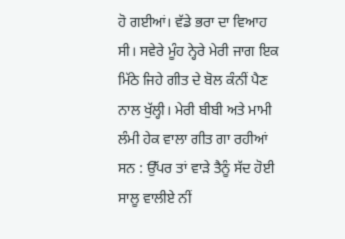ਹੋ ਗਈਆਂ। ਵੱਡੇ ਭਰਾ ਦਾ ਵਿਆਹ ਸੀ। ਸਵੇਰੇ ਮੂੰਹ ਨ੍ਹੇਰੇ ਮੇਰੀ ਜਾਗ ਇਕ ਮਿੱਠੇ ਜਿਹੇ ਗੀਤ ਦੇ ਬੋਲ ਕੰਨੀਂ ਪੈਣ ਨਾਲ ਖੁੱਲ੍ਹੀ। ਮੇਰੀ ਬੀਬੀ ਅਤੇ ਮਾਮੀ ਲੰਮੀ ਹੇਕ ਵਾਲਾ ਗੀਤ ਗਾ ਰਹੀਆਂ ਸਨ : ਉੱਪਰ ਤਾਂ ਵਾੜੇ ਤੈਨੂੰ ਸੱਦ ਹੋਈ ਸਾਲੂ ਵਾਲੀਏ ਨੀਂ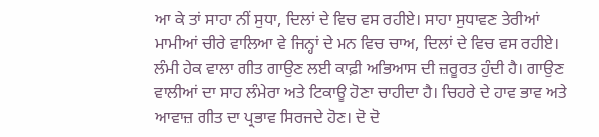ਆ ਕੇ ਤਾਂ ਸਾਹਾ ਨੀਂ ਸੁਧਾ, ਦਿਲਾਂ ਦੇ ਵਿਚ ਵਸ ਰਹੀਏ। ਸਾਹਾ ਸੁਧਾਵਣ ਤੇਰੀਆਂ ਮਾਮੀਆਂ ਚੀਰੇ ਵਾਲਿਆ ਵੇ ਜਿਨ੍ਹਾਂ ਦੇ ਮਨ ਵਿਚ ਚਾਅ, ਦਿਲਾਂ ਦੇ ਵਿਚ ਵਸ ਰਹੀਏ। ਲੰਮੀ ਹੇਕ ਵਾਲਾ ਗੀਤ ਗਾਉਣ ਲਈ ਕਾਫ਼ੀ ਅਭਿਆਸ ਦੀ ਜ਼ਰੂਰਤ ਹੁੰਦੀ ਹੈ। ਗਾਉਣ ਵਾਲੀਆਂ ਦਾ ਸਾਹ ਲੰਮੇਰਾ ਅਤੇ ਟਿਕਾਊ ਹੋਣਾ ਚਾਹੀਦਾ ਹੈ। ਚਿਹਰੇ ਦੇ ਹਾਵ ਭਾਵ ਅਤੇ ਆਵਾਜ਼ ਗੀਤ ਦਾ ਪ੍ਰਭਾਵ ਸਿਰਜਦੇ ਹੋਣ। ਦੋ ਦੋ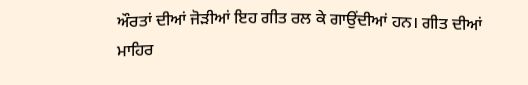ਔਰਤਾਂ ਦੀਆਂ ਜੋੜੀਆਂ ਇਹ ਗੀਤ ਰਲ ਕੇ ਗਾਉਂਦੀਆਂ ਹਨ। ਗੀਤ ਦੀਆਂ ਮਾਹਿਰ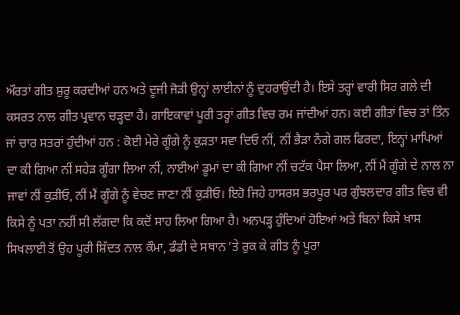ਔਰਤਾਂ ਗੀਤ ਸ਼ੁਰੂ ਕਰਦੀਆਂ ਹਨ ਅਤੇ ਦੂਜੀ ਜੋੜੀ ਉਨ੍ਹਾਂ ਲਾਈਨਾਂ ਨੂੰ ਦੁਹਰਾਉਂਦੀ ਹੈ। ਇਸੇ ਤਰ੍ਹਾਂ ਵਾਰੀ ਸਿਰ ਗਲੇ ਦੀ ਕਸਰਤ ਨਾਲ ਗੀਤ ਪ੍ਰਵਾਨ ਚੜ੍ਹਦਾ ਹੈ। ਗਾਇਕਾਵਾਂ ਪੂਰੀ ਤਰ੍ਹਾਂ ਗੀਤ ਵਿਚ ਰਮ ਜਾਂਦੀਆਂ ਹਨ। ਕਈ ਗੀਤਾਂ ਵਿਚ ਤਾਂ ਤਿੰਨ ਜਾਂ ਚਾਰ ਸਤਰਾਂ ਹੁੰਦੀਆਂ ਹਨ : ਕੋਈ ਮੇਰੇ ਗੂੰਗੇ ਨੂੰ ਕੁੜਤਾ ਸਵਾ ਦਿਓ ਨੀਂ, ਨੀਂ ਭੈੜਾ ਨੰਗੇ ਗਲ ਫਿਰਦਾ, ਇਨ੍ਹਾਂ ਮਾਪਿਆਂ ਦਾ ਕੀ ਗਿਆ ਨੀਂ ਸਹੇੜ ਗੂੰਗਾ ਲਿਆ ਨੀਂ, ਨਾਈਆਂ ਡੂਮਾਂ ਦਾ ਕੀ ਗਿਆ ਨੀਂ ਚਟੱਕ ਪੈਸਾ ਲਿਆ, ਨੀਂ ਮੈਂ ਗੂੰਗੇ ਦੇ ਨਾਲ ਨਾ ਜਾਵਾਂ ਨੀਂ ਕੁੜੀਓ, ਨੀਂ ਮੈਂ ਗੂੰਗੇ ਨੂੰ ਵੇਚਣ ਜਾਣਾ ਨੀਂ ਕੁੜੀਓ। ਇਹੋ ਜਿਹੇ ਹਾਸਰਸ ਭਰਪੂਰ ਪਰ ਗੁੰਝਲਦਾਰ ਗੀਤ ਵਿਚ ਵੀ ਕਿਸੇ ਨੂੰ ਪਤਾ ਨਹੀਂ ਸੀ ਲੱਗਦਾ ਕਿ ਕਦੋਂ ਸਾਹ ਲਿਆ ਗਿਆ ਹੈ। ਅਨਪੜ੍ਹ ਹੁੰਦਿਆਂ ਹੋਇਆਂ ਅਤੇ ਬਿਨਾਂ ਕਿਸੇ ਖ਼ਾਸ ਸਿਖਲਾਈ ਤੋਂ ਉਹ ਪੂਰੀ ਸ਼ਿੱਦਤ ਨਾਲ ਕੌਮਾ, ਡੰਡੀ ਦੇ ਸਥਾਨ ’ਤੇ ਰੁਕ ਕੇ ਗੀਤ ਨੂੰ ਪੂਰਾ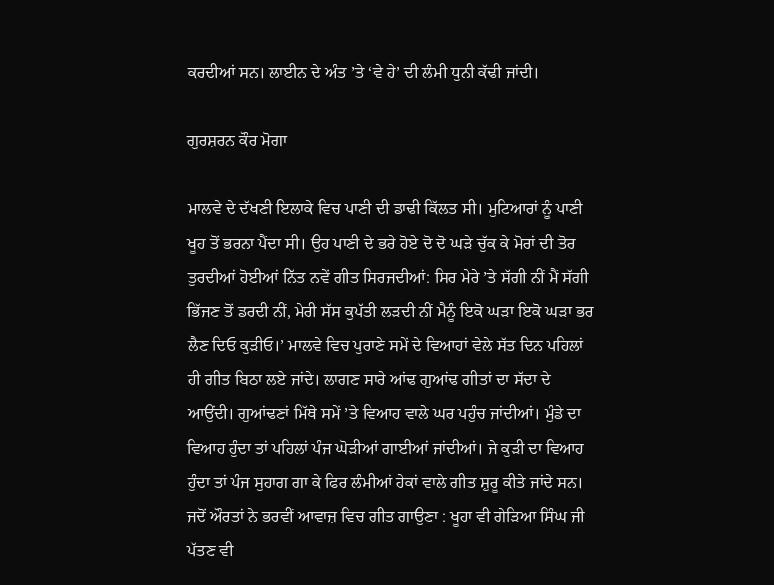ਕਰਦੀਆਂ ਸਨ। ਲਾਈਨ ਦੇ ਅੰਤ ’ਤੇ ‘ਵੇ ਹੇ’ ਦੀ ਲੰਮੀ ਧੁਨੀ ਕੱਢੀ ਜਾਂਦੀ।

ਗੁਰਸ਼ਰਨ ਕੌਰ ਮੋਗਾ

ਮਾਲਵੇ ਦੇ ਦੱਖਣੀ ਇਲਾਕੇ ਵਿਚ ਪਾਣੀ ਦੀ ਡਾਢੀ ਕਿੱਲਤ ਸੀ। ਮੁਟਿਆਰਾਂ ਨੂੰ ਪਾਣੀ ਖੂਹ ਤੋਂ ਭਰਨਾ ਪੈਂਦਾ ਸੀ। ਉਹ ਪਾਣੀ ਦੇ ਭਰੇ ਹੋਏ ਦੋ ਦੋ ਘੜੇ ਚੁੱਕ ਕੇ ਮੋਰਾਂ ਦੀ ਤੋਰ ਤੁਰਦੀਆਂ ਹੋਈਆਂ ਨਿੱਤ ਨਵੇਂ ਗੀਤ ਸਿਰਜਦੀਆਂ: ਸਿਰ ਮੇਰੇ ’ਤੇ ਸੱਗੀ ਨੀਂ ਮੈਂ ਸੱਗੀ ਭਿੱਜਣ ਤੋਂ ਡਰਦੀ ਨੀਂ, ਮੇਰੀ ਸੱਸ ਕੁਪੱਤੀ ਲੜਦੀ ਨੀਂ ਮੈਨੂੰ ਇਕੋ ਘੜਾ ਇਕੋ ਘੜਾ ਭਰ ਲੈਣ ਦਿਓ ਕੁੜੀਓ।’ ਮਾਲਵੇ ਵਿਚ ਪੁਰਾਣੇ ਸਮੇਂ ਦੇ ਵਿਆਹਾਂ ਵੇਲੇ ਸੱਤ ਦਿਨ ਪਹਿਲਾਂ ਹੀ ਗੀਤ ਬਿਠਾ ਲਏ ਜਾਂਦੇ। ਲਾਗਣ ਸਾਰੇ ਆਂਢ ਗੁਆਂਢ ਗੀਤਾਂ ਦਾ ਸੱਦਾ ਦੇ ਆਉਂਦੀ। ਗੁਆਂਢਣਾਂ ਮਿੱਥੇ ਸਮੇਂ ’ਤੇ ਵਿਆਹ ਵਾਲੇ ਘਰ ਪਹੁੰਚ ਜਾਂਦੀਆਂ। ਮੁੰਡੇ ਦਾ ਵਿਆਹ ਹੁੰਦਾ ਤਾਂ ਪਹਿਲਾਂ ਪੰਜ ਘੋੜੀਆਂ ਗਾਈਆਂ ਜਾਂਦੀਆਂ। ਜੇ ਕੁੜੀ ਦਾ ਵਿਆਹ ਹੁੰਦਾ ਤਾਂ ਪੰਜ ਸੁਹਾਗ ਗਾ ਕੇ ਫਿਰ ਲੰਮੀਆਂ ਹੇਕਾਂ ਵਾਲੇ ਗੀਤ ਸ਼ੁਰੂ ਕੀਤੇ ਜਾਂਦੇ ਸਨ। ਜਦੋਂ ਔਰਤਾਂ ਨੇ ਭਰਵੀਂ ਆਵਾਜ਼ ਵਿਚ ਗੀਤ ਗਾਉਣਾ : ਖੂਹਾ ਵੀ ਗੇੜਿਆ ਸਿੰਘ ਜੀ ਪੱਤਣ ਵੀ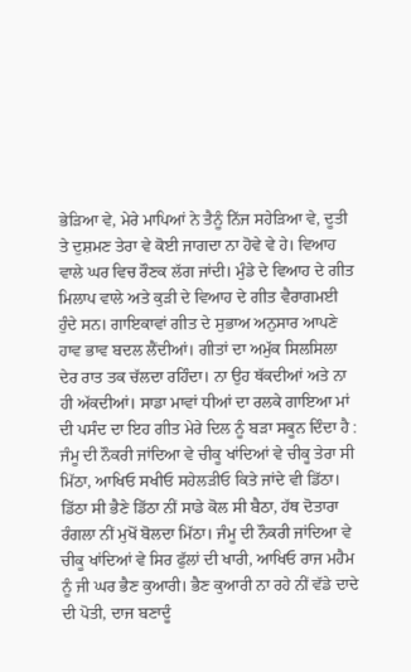ਭੇੜਿਆ ਵੇ, ਮੇਰੇ ਮਾਪਿਆਂ ਨੇ ਤੈਨੂੰ ਨਿੱਜ ਸਹੇੜਿਆ ਵੇ, ਦੂਤੀ ਤੇ ਦੁਸ਼ਮਣ ਤੇਰਾ ਵੇ ਕੋਈ ਜਾਗਦਾ ਨਾ ਹੋਵੇ ਵੇ ਹੇ। ਵਿਆਹ ਵਾਲੇ ਘਰ ਵਿਚ ਰੌਣਕ ਲੱਗ ਜਾਂਦੀ। ਮੁੰਡੇ ਦੇ ਵਿਆਹ ਦੇ ਗੀਤ ਮਿਲਾਪ ਵਾਲੇ ਅਤੇ ਕੁੜੀ ਦੇ ਵਿਆਹ ਦੇ ਗੀਤ ਵੈਰਾਗਮਈ ਹੁੰਦੇ ਸਨ। ਗਾਇਕਾਵਾਂ ਗੀਤ ਦੇ ਸੁਭਾਅ ਅਨੁਸਾਰ ਆਪਣੇ ਹਾਵ ਭਾਵ ਬਦਲ ਲੈਂਦੀਆਂ। ਗੀਤਾਂ ਦਾ ਅਮੁੱਕ ਸਿਲਸਿਲਾ ਦੇਰ ਰਾਤ ਤਕ ਚੱਲਦਾ ਰਹਿੰਦਾ। ਨਾ ਉਹ ਥੱਕਦੀਆਂ ਅਤੇ ਨਾ ਹੀ ਅੱਕਦੀਆਂ। ਸਾਡਾ ਮਾਵਾਂ ਧੀਆਂ ਦਾ ਰਲਕੇ ਗਾਇਆ ਮਾਂ ਦੀ ਪਸੰਦ ਦਾ ਇਹ ਗੀਤ ਮੇਰੇ ਦਿਲ ਨੂੰ ਬੜਾ ਸਕੂਨ ਦਿੰਦਾ ਹੈ : ਜੰਮੂ ਦੀ ਨੌਕਰੀ ਜਾਂਦਿਆ ਵੇ ਚੀਕੂ ਖਾਂਦਿਆਂ ਵੇ ਚੀਕੂ ਤੇਰਾ ਸੀ ਮਿੱਠਾ, ਆਖਿਓ ਸਖੀਓ ਸਹੇਲੜੀਓ ਕਿਤੇ ਜਾਂਦੇ ਵੀ ਡਿੱਠਾ। ਡਿੱਠਾ ਸੀ ਭੈਣੇ ਡਿੱਠਾ ਨੀਂ ਸਾਡੇ ਕੋਲ ਸੀ ਬੈਠਾ, ਹੱਥ ਦੋਤਾਰਾ ਰੰਗਲਾ ਨੀਂ ਮੁਖੋਂ ਬੋਲਦਾ ਮਿੱਠਾ। ਜੰਮੂ ਦੀ ਨੌਕਰੀ ਜਾਂਦਿਆ ਵੇ ਚੀਕੂ ਖਾਂਦਿਆਂ ਵੇ ਸਿਰ ਫੁੱਲਾਂ ਦੀ ਖਾਰੀ, ਆਖਿਓ ਰਾਜ ਮਹੈਮ ਨੂੰ ਜੀ ਘਰ ਭੈਣ ਕੁਆਰੀ। ਭੈਣ ਕੁਆਰੀ ਨਾ ਰਹੇ ਨੀਂ ਵੱਡੇ ਦਾਦੇ ਦੀ ਪੋਤੀ, ਦਾਜ ਬਣਾਦੂੰ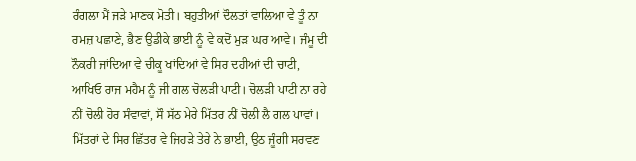ਰੰਗਲਾ ਮੈਂ ਜੜੇ ਮਾਣਕ ਮੋਤੀ। ਬਹੁਤੀਆਂ ਦੌਲਤਾਂ ਵਾਲਿਆ ਵੇ ਤੂੰ ਨਾ ਰਮਜ਼ ਪਛਾਣੇ, ਭੈਣ ਉਡੀਕੇ ਭਾਈ ਨੂੰ ਵੇ ਕਦੋਂ ਮੁੜ ਘਰ ਆਵੇ। ਜੰਮੂ ਦੀ ਨੌਕਰੀ ਜਾਂਦਿਆ ਵੇ ਚੀਕੂ ਖਾਂਦਿਆਂ ਵੇ ਸਿਰ ਦਹੀਆਂ ਦੀ ਚਾਟੀ, ਆਖਿਓ ਰਾਜ ਮਹੈਮ ਨੂੰ ਜੀ ਗਲ ਚੋਲੜੀ ਪਾਟੀ। ਚੋਲੜੀ ਪਾਟੀ ਨਾ ਰਹੇ ਨੀਂ ਚੋਲੀ ਹੋਰ ਸੰਵਾਵਾਂ, ਸੌ ਸੱਠ ਮੇਰੇ ਮਿੱਤਰ ਨੀਂ ਚੋਲੀ ਲੈ ਗਲ ਪਾਵਾਂ। ਮਿੱਤਰਾਂ ਦੇ ਸਿਰ ਛਿੱਤਰ ਵੇ ਜਿਹੜੇ ਤੇਰੇ ਨੇ ਭਾਈ, ਉਠ ਜੂੰਗੀ ਸਰਵਣ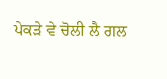ਪੇਕੜੇ ਵੇ ਚੋਲੀ ਲੈ ਗਲ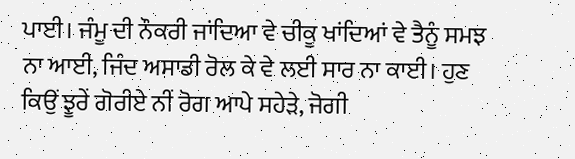ਪਾਈ। ਜੰਮੂ ਦੀ ਨੌਕਰੀ ਜਾਂਦਿਆ ਵੇ ਚੀਕੂ ਖਾਂਦਿਆਂ ਵੇ ਤੈਨੂੰ ਸਮਝ ਨਾ ਆਈ, ਜਿੰਦ ਅਸਾਡੀ ਰੋਲ ਕੇ ਵੇ ਲਈ ਸਾਰ ਨਾ ਕਾਈ। ਹੁਣ ਕਿਉਂ ਝੂਰੇਂ ਗੋਰੀਏ ਨੀਂ ਰੋਗ ਆਪੇ ਸਹੇੜੇ, ਜੋਗੀ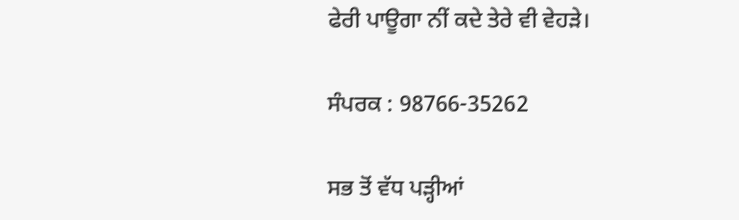ਫੇਰੀ ਪਾਊਗਾ ਨੀਂ ਕਦੇ ਤੇਰੇ ਵੀ ਵੇਹੜੇ।

ਸੰਪਰਕ : 98766-35262

ਸਭ ਤੋਂ ਵੱਧ ਪੜ੍ਹੀਆਂ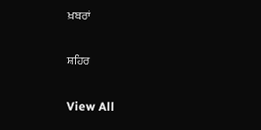ਖ਼ਬਰਾਂ

ਸ਼ਹਿਰ

View All